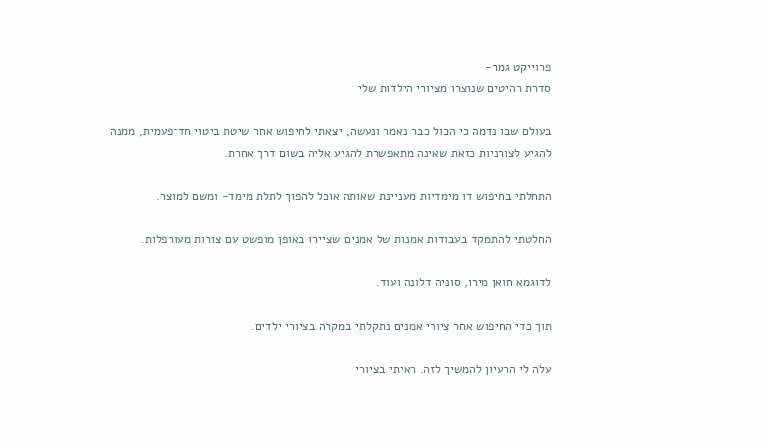פרוייקט גמר-
סדרת רהיטים שנוצרו מציורי הילדות שלי

בעולם שבו נדמה כי הכול כבר נאמר ונעשה, יצאתי לחיפוש אחר שיטת ביטוי חד־פעמית, ממנה להגיע לצורניות כזאת שאינה מתאפשרת להגיע אליה בשום דרך אחרת.

התחלתי בחיפוש דו מימדיות מעניינת שאותה אוכל להפוך לתלת מימד- ומשם למוצר.

החלטתי להתמקד בעבודות אמנות של אמנים שציירו באופן מופשט עם צורות מעורפלות.

לדוגמא חואן מירו, סוניה דלונה ועוד.

תוך כדי החיפוש אחר ציורי אמנים נתקלתי במקרה בציורי ילדים.

עלה לי הרעיון להמשיך לזה. ראיתי בציורי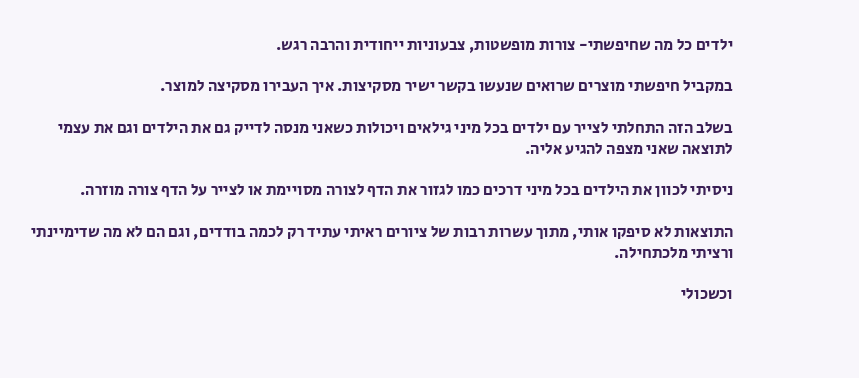ילדים כל מה שחיפשתי- צורות מופשטות, צבעוניות ייחודית והרבה רגש.

במקביל חיפשתי מוצרים שרואים שנעשו בקשר ישיר מסקיצות. איך העבירו מסקיצה למוצר.

בשלב הזה התחלתי לצייר עם ילדים בכל מיני גילאים ויכולות כשאני מנסה לדייק גם את הילדים וגם את עצמי לתוצאה שאני מצפה להגיע אליה.

ניסיתי לכוון את הילדים בכל מיני דרכים כמו לגזור את הדף לצורה מסויימת או לצייר על הדף צורה מוזרה.

התוצאות לא סיפקו אותי, מתוך עשרות רבות של ציורים ראיתי עתיד רק לכמה בודדים, וגם הם לא מה שדימיינתי ורציתי מלכתחילה.

וכשכולי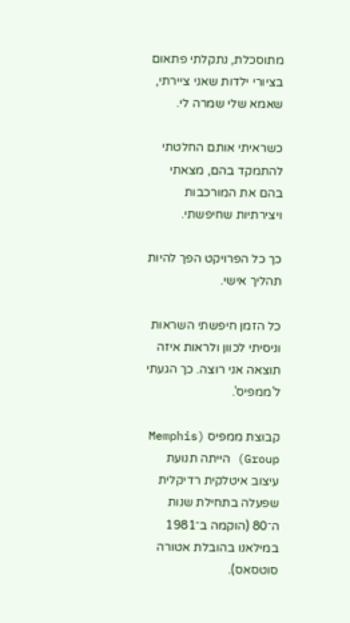מתוסכלת, נתקלתי פתאום בציורי ילדות שאני ציירתי, שאמא שלי שמרה לי.

כשראיתי אותם החלטתי להתמקד בהם, מצאתי בהם את המורכבות ויצירתיות שחיפשתי.

כך כל הפרויקט הפך להיות תהליך אישי.

כל הזמן חיפשתי השראות וניסיתי לכוון ולראות איזה תוצאה אני רוצה. כך הגעתי ל'ממפיס'.

קבוצת ממפיס (Memphis Group) הייתה תנועת עיצוב איטלקית רדיקלית שפעלה בתחילת שנות ה־80 (הוקמה ב־1981 במילאנו בהובלת אטורה סוטסאס).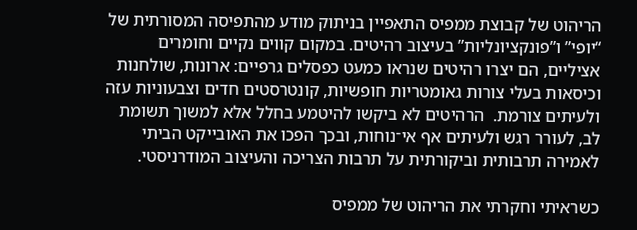הריהוט של קבוצת ממפיס התאפיין בניתוק מודע מהתפיסה המסורתית של “יופי” ו”פונקציונליות” בעיצוב רהיטים. במקום קווים נקיים וחומרים אציליים, הם יצרו רהיטים שנראו כמעט כפסלים גרפיים: ארונות, שולחנות וכיסאות בעלי צורות גאומטריות חופשיות, קונטרסטים חדים וצבעוניות עזה ולעיתים צורמת.  הרהיטים לא ביקשו להיטמע בחלל אלא למשוך תשומת לב, לעורר רגש ולעיתים אף אי־נוחות, ובכך הפכו את האובייקט הביתי לאמירה תרבותית וביקורתית על תרבות הצריכה והעיצוב המודרניסטי.

כשראיתי וחקרתי את הריהוט של ממפיס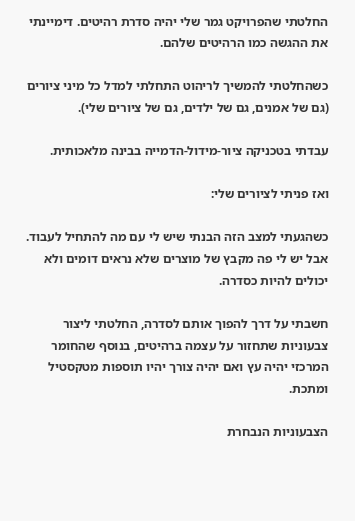החלטתי שהפרויקט גמר שלי יהיה סדרת רהיטים. דימיינתי את ההגשה כמו הרהיטים שלהם.

כשהחלטתי להמשיך לריהוט התחלתי למדל כל מיני ציורים (גם של אמנים, גם של ילדים, גם של ציורים שלי).

עבדתי בטכניקה ציור-מידול-הדמייה בבינה מלאכותית.

ואז פניתי לציורים שלי:

כשהגעתי למצב הזה הבנתי שיש לי עם מה להתחיל לעבוד. אבל יש לי פה מקבץ של מוצרים שלא נראים דומים ולא יכולים להיות כסדרה.

חשבתי על דרך להפוך אותם לסדרה, החלטתי ליצור צבעוניות שתחזור על עצמה ברהיטים, בנוסף שהחומר המרכזי יהיה עץ ואם יהיה צורך יהיו תוספות מטקסטיל ומתכת.

הצבעוניות הנבחרת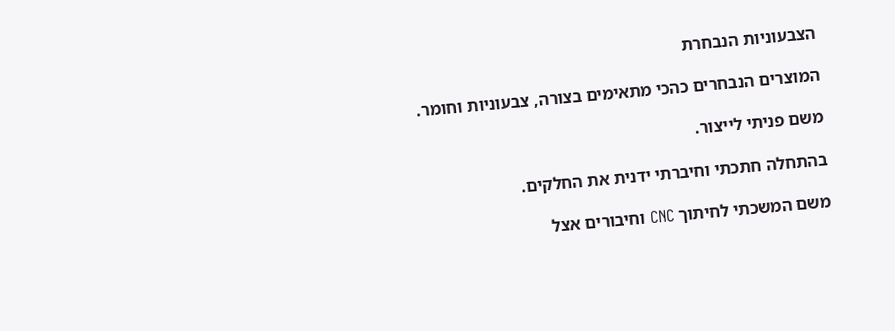הצבעוניות הנבחרת

המוצרים הנבחרים כהכי מתאימים בצורה, צבעוניות וחומר.

משם פניתי לייצור.

בהתחלה חתכתי וחיברתי ידנית את החלקים.

משם המשכתי לחיתוך CNC וחיבורים אצל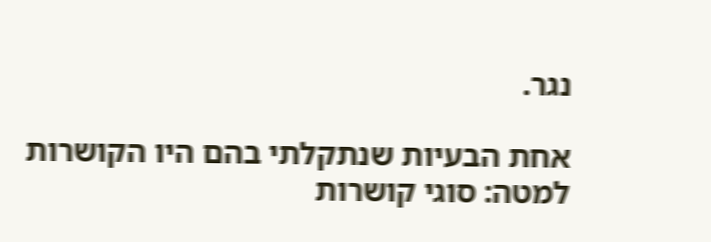נגר.

אחת הבעיות שנתקלתי בהם היו הקושרות
למטה: סוגי קושרות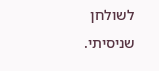לשולחן שניסיתי.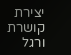יצירת קושרת ורגל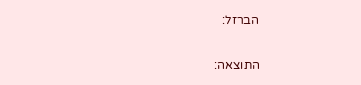הברזל:

התוצאה: